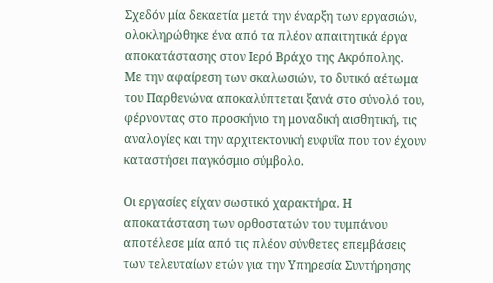Σχεδόν μία δεκαετία μετά την έναρξη των εργασιών, ολοκληρώθηκε ένα από τα πλέον απαιτητικά έργα αποκατάστασης στον Ιερό Βράχο της Ακρόπολης.
Με την αφαίρεση των σκαλωσιών, το δυτικό αέτωμα του Παρθενώνα αποκαλύπτεται ξανά στο σύνολό του, φέρνοντας στο προσκήνιο τη μοναδική αισθητική, τις αναλογίες και την αρχιτεκτονική ευφυΐα που τον έχουν καταστήσει παγκόσμιο σύμβολο.

Οι εργασίες είχαν σωστικό χαρακτήρα. Η αποκατάσταση των ορθοστατών του τυμπάνου αποτέλεσε μία από τις πλέον σύνθετες επεμβάσεις των τελευταίων ετών για την Υπηρεσία Συντήρησης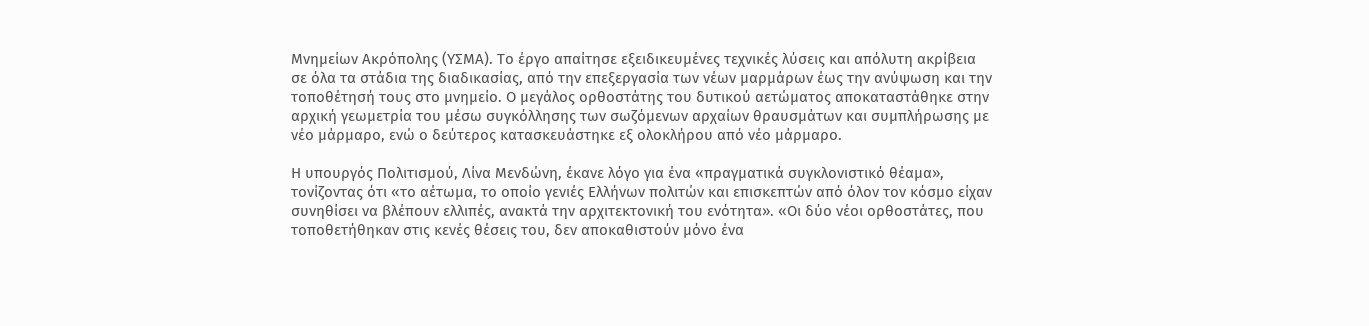Μνημείων Ακρόπολης (ΥΣΜΑ). Το έργο απαίτησε εξειδικευμένες τεχνικές λύσεις και απόλυτη ακρίβεια σε όλα τα στάδια της διαδικασίας, από την επεξεργασία των νέων μαρμάρων έως την ανύψωση και την τοποθέτησή τους στο μνημείο. Ο μεγάλος ορθοστάτης του δυτικού αετώματος αποκαταστάθηκε στην αρχική γεωμετρία του μέσω συγκόλλησης των σωζόμενων αρχαίων θραυσμάτων και συμπλήρωσης με νέο μάρμαρο, ενώ ο δεύτερος κατασκευάστηκε εξ ολοκλήρου από νέο μάρμαρο.

Η υπουργός Πολιτισμού, Λίνα Μενδώνη, έκανε λόγο για ένα «πραγματικά συγκλονιστικό θέαμα», τονίζοντας ότι «το αέτωμα, το οποίο γενιές Ελλήνων πολιτών και επισκεπτών από όλον τον κόσμο είχαν συνηθίσει να βλέπουν ελλιπές, ανακτά την αρχιτεκτονική του ενότητα». «Οι δύο νέοι ορθοστάτες, που τοποθετήθηκαν στις κενές θέσεις του, δεν αποκαθιστούν μόνο ένα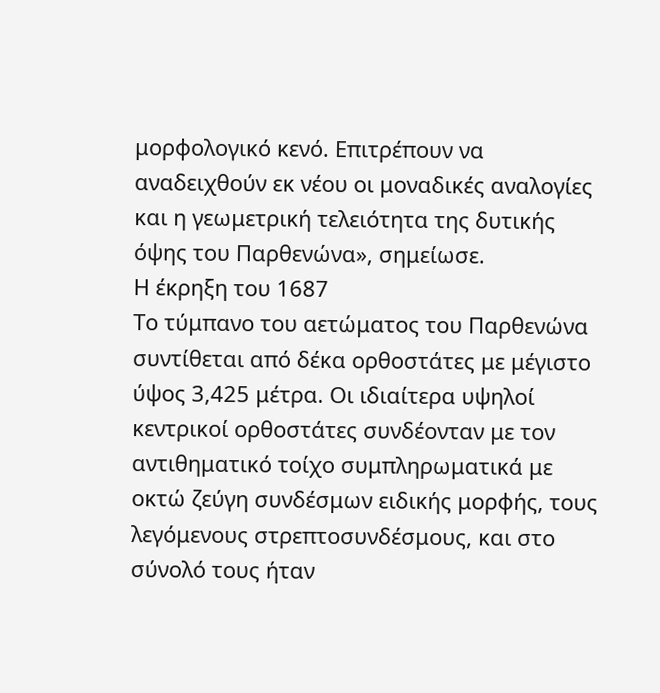μορφολογικό κενό. Επιτρέπουν να αναδειχθούν εκ νέου οι μοναδικές αναλογίες και η γεωμετρική τελειότητα της δυτικής όψης του Παρθενώνα», σημείωσε.
Η έκρηξη του 1687
Το τύμπανο του αετώματος του Παρθενώνα συντίθεται από δέκα ορθοστάτες με μέγιστο ύψος 3,425 μέτρα. Οι ιδιαίτερα υψηλοί κεντρικοί ορθοστάτες συνδέονταν με τον αντιθηματικό τοίχο συμπληρωματικά με οκτώ ζεύγη συνδέσμων ειδικής μορφής, τους λεγόμενους στρεπτοσυνδέσμους, και στο σύνολό τους ήταν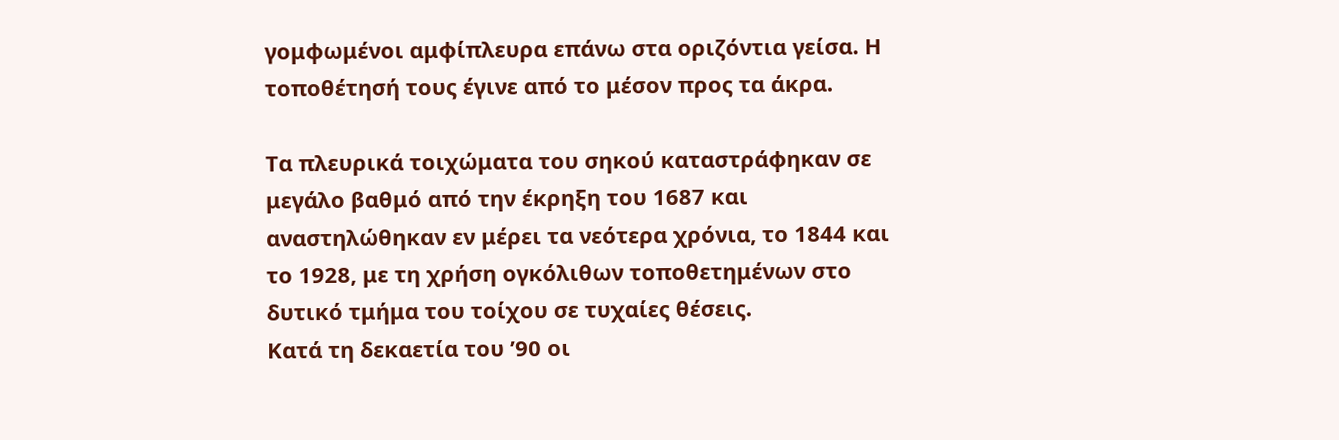γομφωμένοι αμφίπλευρα επάνω στα οριζόντια γείσα. Η τοποθέτησή τους έγινε από το μέσον προς τα άκρα.

Τα πλευρικά τοιχώματα του σηκού καταστράφηκαν σε μεγάλο βαθμό από την έκρηξη του 1687 και αναστηλώθηκαν εν μέρει τα νεότερα χρόνια, το 1844 και το 1928, με τη χρήση ογκόλιθων τοποθετημένων στο δυτικό τμήμα του τοίχου σε τυχαίες θέσεις.
Κατά τη δεκαετία του ’90 οι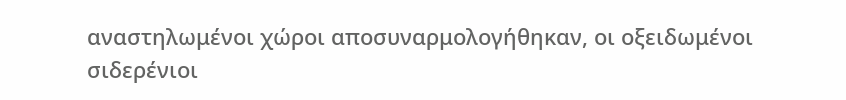αναστηλωμένοι χώροι αποσυναρμολογήθηκαν, οι οξειδωμένοι σιδερένιοι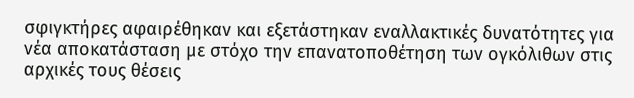σφιγκτήρες αφαιρέθηκαν και εξετάστηκαν εναλλακτικές δυνατότητες για νέα αποκατάσταση με στόχο την επανατοποθέτηση των ογκόλιθων στις αρχικές τους θέσεις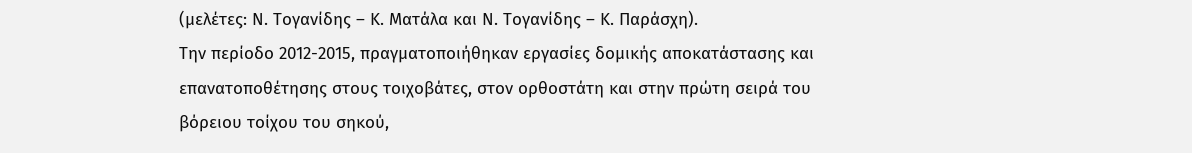(μελέτες: Ν. Τογανίδης – Κ. Ματάλα και Ν. Τογανίδης – Κ. Παράσχη).
Την περίοδο 2012-2015, πραγματοποιήθηκαν εργασίες δομικής αποκατάστασης και επανατοποθέτησης στους τοιχοβάτες, στον ορθοστάτη και στην πρώτη σειρά του βόρειου τοίχου του σηκού,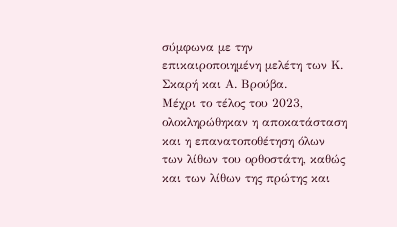σύμφωνα με την επικαιροποιημένη μελέτη των Κ. Σκαρή και Α. Βρούβα.
Μέχρι το τέλος του 2023, ολοκληρώθηκαν η αποκατάσταση και η επανατοποθέτηση όλων των λίθων του ορθοστάτη, καθώς και των λίθων της πρώτης και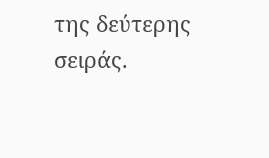της δεύτερης σειράς.